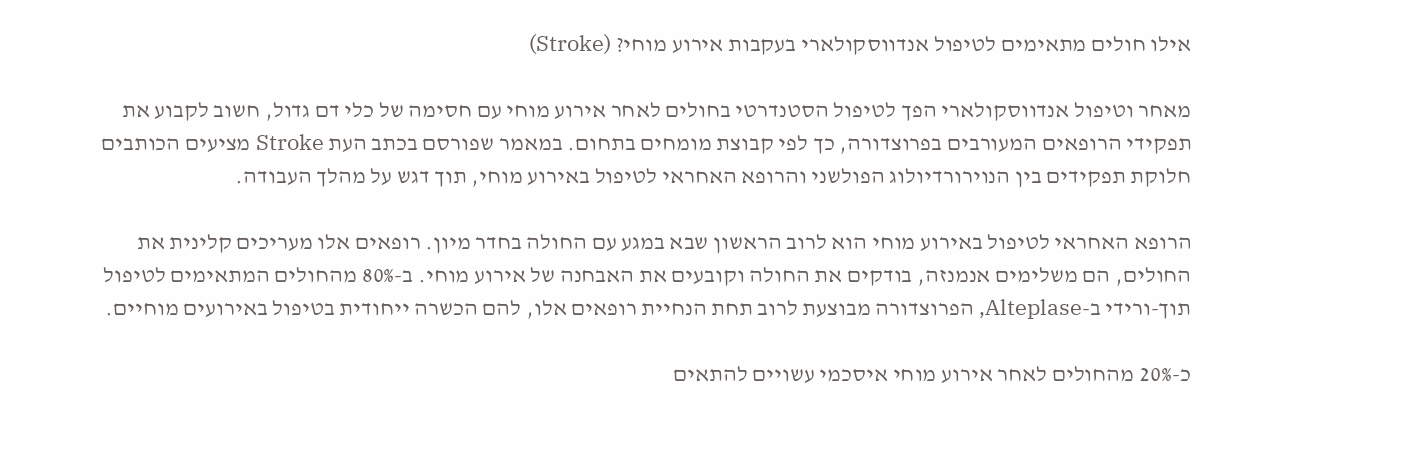אילו חולים מתאימים לטיפול אנדווסקולארי בעקבות אירוע מוחי? (Stroke)

מאחר וטיפול אנדווסקולארי הפך לטיפול הסטנדרטי בחולים לאחר אירוע מוחי עם חסימה של כלי דם גדול, חשוב לקבוע את תפקידי הרופאים המעורבים בפרוצדורה, כך לפי קבוצת מומחים בתחום. במאמר שפורסם בכתב העת Stroke מציעים הכותבים חלוקת תפקידים בין הנוירורדיולוג הפולשני והרופא האחראי לטיפול באירוע מוחי, תוך דגש על מהלך העבודה.

הרופא האחראי לטיפול באירוע מוחי הוא לרוב הראשון שבא במגע עם החולה בחדר מיון. רופאים אלו מעריכים קלינית את החולים, הם משלימים אנמנזה, בודקים את החולה וקובעים את האבחנה של אירוע מוחי. ב-80% מהחולים המתאימים לטיפול תוך-ורידי ב-Alteplase, הפרוצדורה מבוצעת לרוב תחת הנחיית רופאים אלו, להם הכשרה ייחודית בטיפול באירועים מוחיים.

כ-20% מהחולים לאחר אירוע מוחי איסכמי עשויים להתאים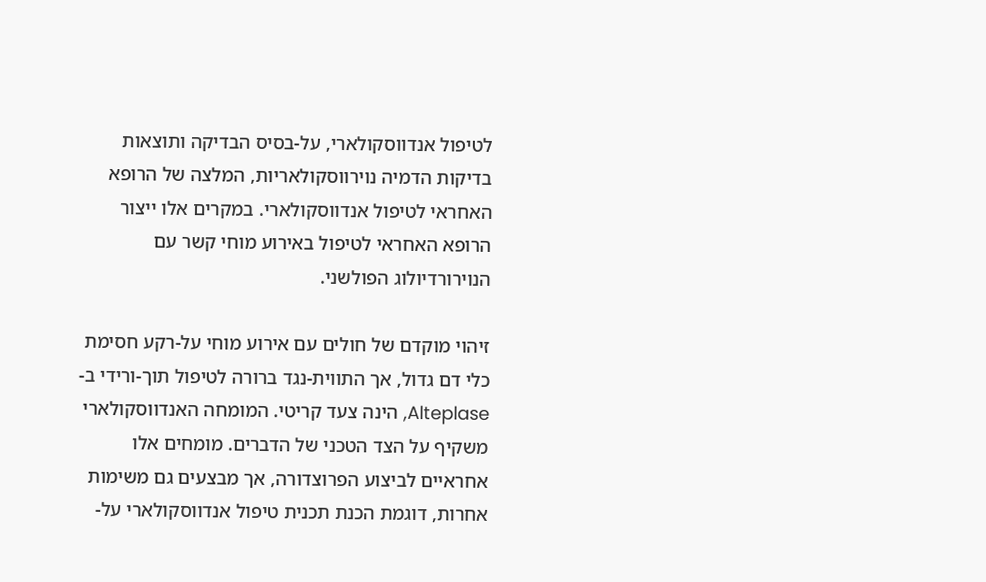לטיפול אנדווסקולארי, על-בסיס הבדיקה ותוצאות בדיקות הדמיה נוירווסקולאריות, המלצה של הרופא האחראי לטיפול אנדווסקולארי. במקרים אלו ייצור הרופא האחראי לטיפול באירוע מוחי קשר עם הנוירורדיולוג הפולשני.

זיהוי מוקדם של חולים עם אירוע מוחי על-רקע חסימת כלי דם גדול, אך התווית-נגד ברורה לטיפול תוך-ורידי ב-Alteplase, הינה צעד קריטי. המומחה האנדווסקולארי משקיף על הצד הטכני של הדברים. מומחים אלו אחראיים לביצוע הפרוצדורה, אך מבצעים גם משימות אחרות, דוגמת הכנת תכנית טיפול אנדווסקולארי על-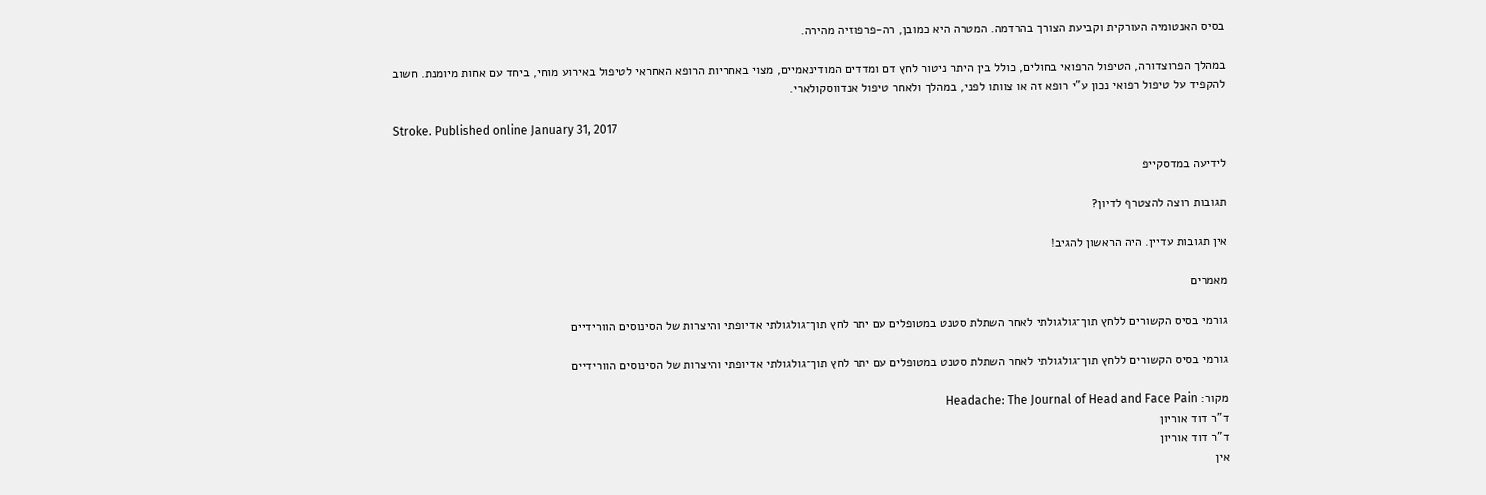בסיס האנטומיה העורקית וקביעת הצורך בהרדמה. המטרה היא כמובן, רה-פרפוזיה מהירה.

במהלך הפרוצדורה, הטיפול הרפואי בחולים, כולל בין היתר ניטור לחץ דם ומדדים המודינאמיים, מצוי באחריות הרופא האחראי לטיפול באירוע מוחי, ביחד עם אחות מיומנת. חשוב להקפיד על טיפול רפואי נכון ע”י רופא זה או צוותו לפני, במהלך ולאחר טיפול אנדווסקולארי.

Stroke. Published online January 31, 2017

לידיעה במדסקייפ

תגובות רוצה להצטרף לדיון?

אין תגובות עדיין. היה הראשון להגיב!

מאמרים

גורמי בסיס הקשורים ללחץ תוך־גולגולתי לאחר השתלת סטנט במטופלים עם יתר לחץ תוך־גולגולתי אדיופתי והיצרות של הסינוסים הוורידיים

גורמי בסיס הקשורים ללחץ תוך־גולגולתי לאחר השתלת סטנט במטופלים עם יתר לחץ תוך־גולגולתי אדיופתי והיצרות של הסינוסים הוורידיים

מקור: Headache: The Journal of Head and Face Pain
ד"ר דוד אוריון
ד"ר דוד אוריון
אין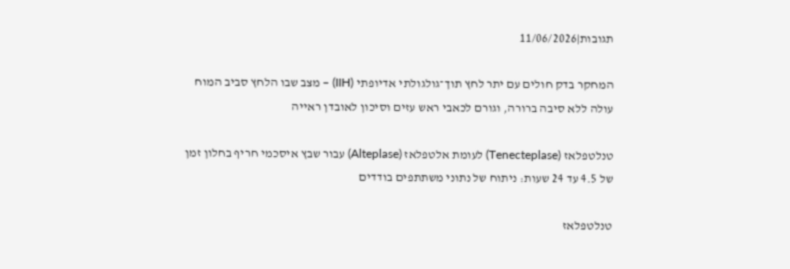תגובות|11/06/2026

המחקר בדק חולים עם יתר לחץ תוך־גולגולתי אדיופתי (IIH) – מצב שבו הלחץ סביב המוח עולה ללא סיבה ברורה, וגורם לכאבי ראש עזים וסיכון לאובדן ראייה

טנלטפלאז (Tenecteplase) לעומת אלטפלאז (Alteplase) עבור שבץ איסכמי חריף בחלון זמן של 4.5 עד 24 שעות: ניתוח של נתוני משתתפים בודדים

טנלטפלאז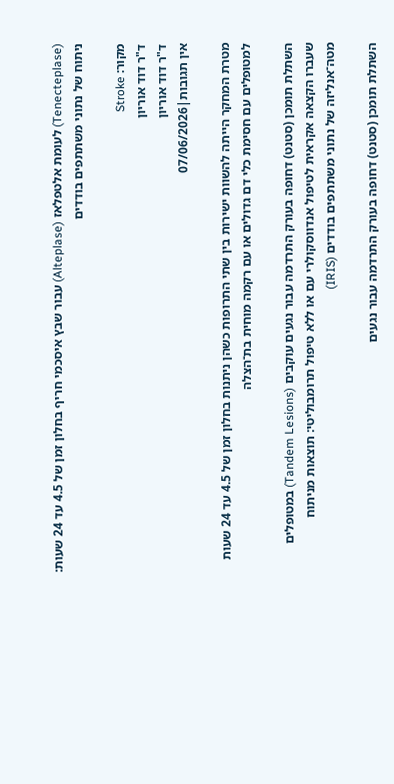(Tenecteplase) לעומת אלטפלאז (Alteplase) עבור שבץ איסכמי חריף בחלון זמן של 4.5 עד 24 שעות: ניתוח של נתוני משתתפים בודדים

מקור: Stroke
ד"ר דוד אוריון
ד"ר דוד אוריון
אין תגובות|07/06/2026

מטרת המחקר הייתה להשוות ישירות בין שתי התרופות כשהן ניתנות בחלון זמן של 4.5 עד 24 שעות למטופלים עם חסימת כלי דם גדולים או עם רקמה מוחית בת־הצלה

השתלת תומכן (סטנט) דחופה בעורק התרדמה עבור נגעים עוקבים (Tandem Lesions) במטופלים שעברו הקצאה אקראית לטיפול אנדווסקולרי עם או ללא טיפול תרומבוליטי: תוצאות מניתוח מטה־אנליזה של נתוני משתתפים בודדים (IRIS)

השתלת תומכן (סטנט) דחופה בעורק התרדמה עבור נגעים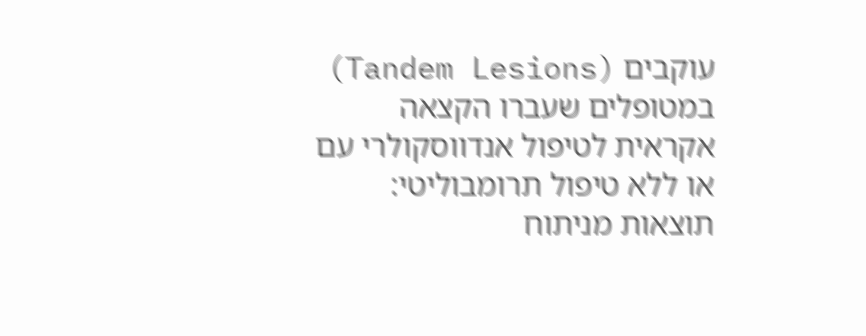עוקבים (Tandem Lesions) במטופלים שעברו הקצאה אקראית לטיפול אנדווסקולרי עם או ללא טיפול תרומבוליטי: תוצאות מניתוח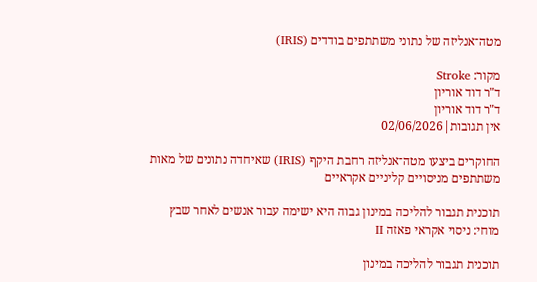מטה־אנליזה של נתוני משתתפים בודדים (IRIS)

מקור: Stroke
ד"ר דוד אוריון
ד"ר דוד אוריון
אין תגובות|02/06/2026

החוקרים ביצעו מטה־אנליזה רחבת היקף (IRIS) שאיחדה נתונים של מאות משתתפים מניסויים קליניים אקראיים

תוכנית תגבור להליכה במינון גבוה היא ישימה עבור אנשים לאחר שבץ מוחי: ניסוי אקראי פאזה II

תוכנית תגבור להליכה במינון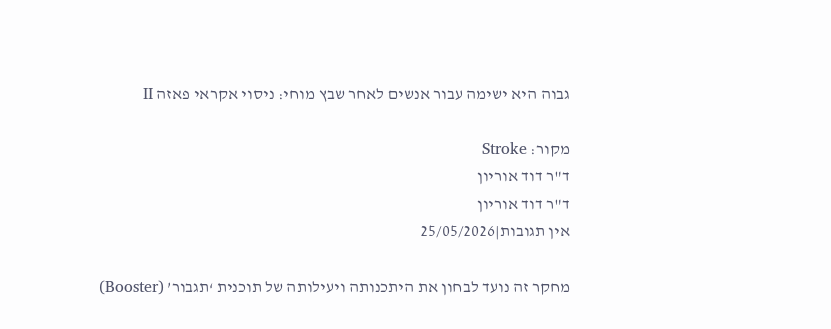גבוה היא ישימה עבור אנשים לאחר שבץ מוחי: ניסוי אקראי פאזה II

מקור: Stroke
ד"ר דוד אוריון
ד"ר דוד אוריון
אין תגובות|25/05/2026

מחקר זה נועד לבחון את היתכנותה ויעילותה של תוכנית ‘תגבור’ (Booster)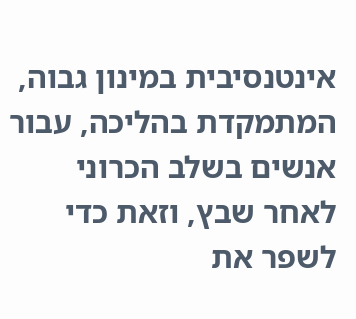אינטנסיבית במינון גבוה, המתמקדת בהליכה, עבור אנשים בשלב הכרוני לאחר שבץ, וזאת כדי לשפר את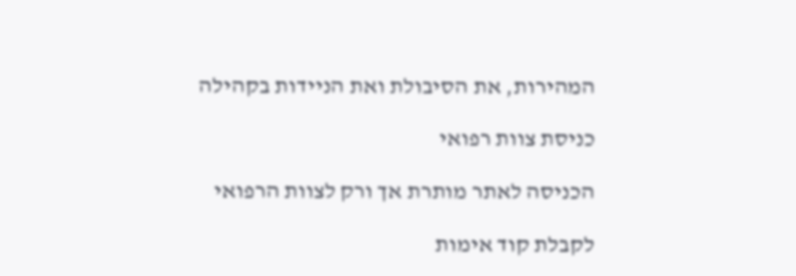המהירות, את הסיבולת ואת הניידות בקהילה

כניסת צוות רפואי

הכניסה לאתר מותרת אך ורק לצוות הרפואי

לקבלת קוד אימות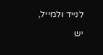לנייד ולמייל, יש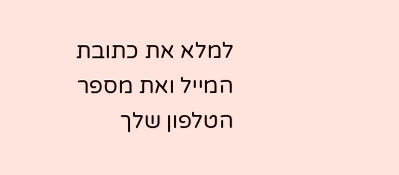למלא את כתובת המייל ואת מספר הטלפון שלך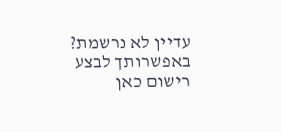עדיין לא נרשמת? באפשרותך לבצע רישום כאן